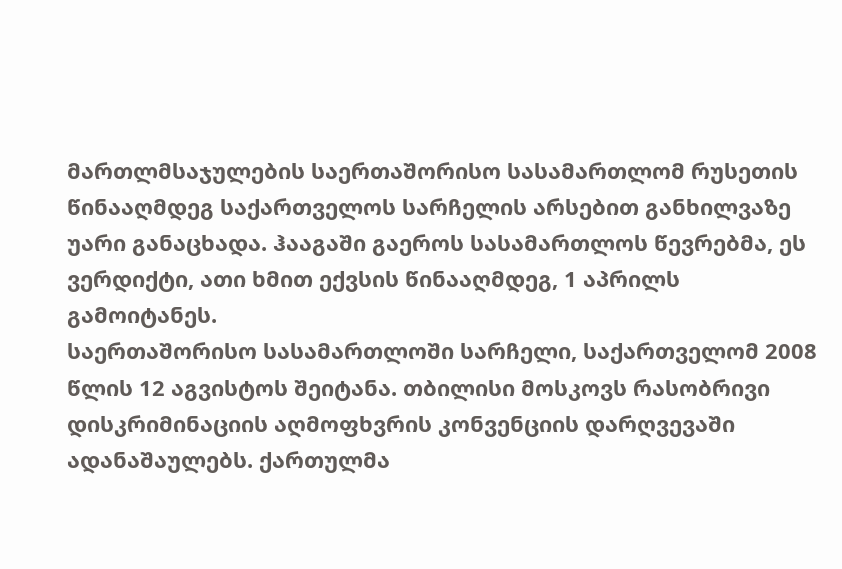მართლმსაჯულების საერთაშორისო სასამართლომ რუსეთის წინააღმდეგ საქართველოს სარჩელის არსებით განხილვაზე უარი განაცხადა. ჰააგაში გაეროს სასამართლოს წევრებმა, ეს ვერდიქტი, ათი ხმით ექვსის წინააღმდეგ, 1 აპრილს გამოიტანეს.
საერთაშორისო სასამართლოში სარჩელი, საქართველომ 2008 წლის 12 აგვისტოს შეიტანა. თბილისი მოსკოვს რასობრივი დისკრიმინაციის აღმოფხვრის კონვენციის დარღვევაში ადანაშაულებს. ქართულმა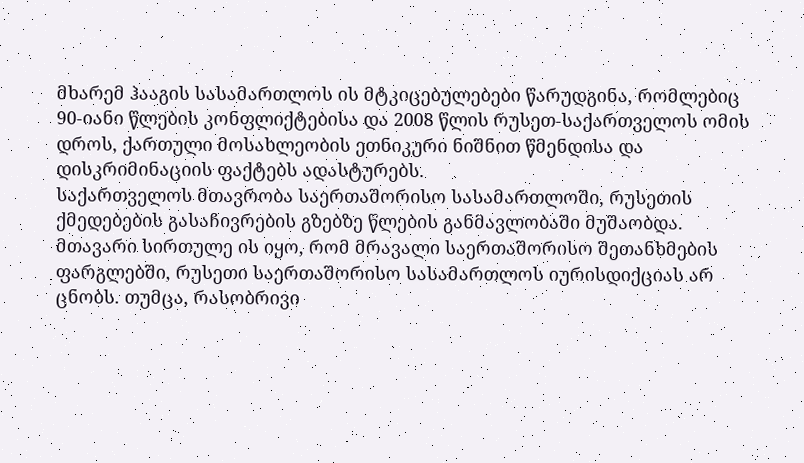მხარემ ჰააგის სასამართლოს ის მტკიცებულებები წარუდგინა, რომლებიც 90-იანი წლების კონფლიქტებისა და 2008 წლის რუსეთ-საქართველოს ომის დროს, ქართული მოსახლეობის ეთნიკური ნიშნით წმენდისა და დისკრიმინაციის ფაქტებს ადასტურებს.
საქართველოს მთავრობა საერთაშორისო სასამართლოში, რუსეთის ქმედებების გასაჩივრების გზებზე წლების განმავლობაში მუშაობდა. მთავარი სირთულე ის იყო, რომ მრავალი საერთაშორისო შეთანხმების ფარგლებში, რუსეთი საერთაშორისო სასამართლოს იურისდიქციას არ ცნობს. თუმცა, რასობრივი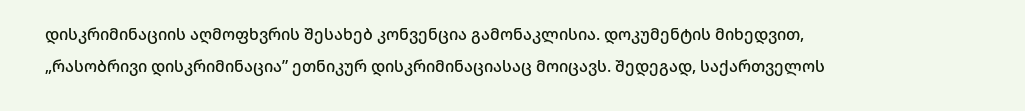დისკრიმინაციის აღმოფხვრის შესახებ კონვენცია გამონაკლისია. დოკუმენტის მიხედვით, „რასობრივი დისკრიმინაცია” ეთნიკურ დისკრიმინაციასაც მოიცავს. შედეგად, საქართველოს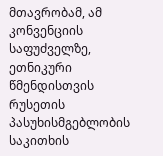მთავრობამ, ამ კონვენციის საფუძველზე, ეთნიკური წმენდისთვის რუსეთის პასუხისმგებლობის საკითხის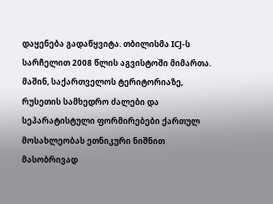დაყენება გადაწყვიტა. თბილისმა ICJ-ს სარჩელით 2008 წლის აგვისტოში მიმართა. მაშინ, საქართველოს ტერიტორიაზე, რუსეთის სამხედრო ძალები და სეპარატისტული ფორმირებები ქართულ მოსახლეობას ეთნიკური ნიშნით მასობრივად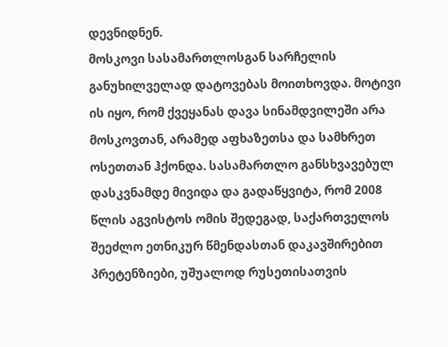დევნიდნენ.
მოსკოვი სასამართლოსგან სარჩელის განუხილველად დატოვებას მოითხოვდა. მოტივი ის იყო, რომ ქვეყანას დავა სინამდვილეში არა მოსკოვთან, არამედ აფხაზეთსა და სამხრეთ ოსეთთან ჰქონდა. სასამართლო განსხვავებულ დასკვნამდე მივიდა და გადაწყვიტა, რომ 2008 წლის აგვისტოს ომის შედეგად, საქართველოს შეეძლო ეთნიკურ წმენდასთან დაკავშირებით პრეტენზიები, უშუალოდ რუსეთისათვის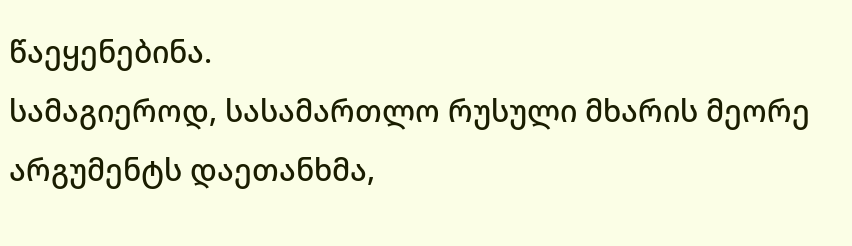წაეყენებინა.
სამაგიეროდ, სასამართლო რუსული მხარის მეორე არგუმენტს დაეთანხმა,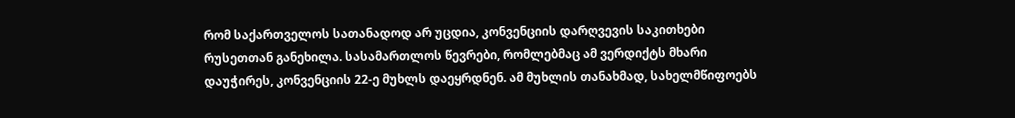რომ საქართველოს სათანადოდ არ უცდია, კონვენციის დარღვევის საკითხები რუსეთთან განეხილა. სასამართლოს წევრები, რომლებმაც ამ ვერდიქტს მხარი დაუჭირეს, კონვენციის 22-ე მუხლს დაეყრდნენ. ამ მუხლის თანახმად, სახელმწიფოებს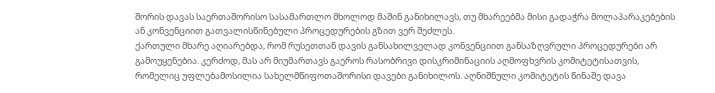შორის დავას საერთაშორისო სასამართლო მხოლოდ მაშინ განიხილავს, თუ მხარეებმა მისი გადაჭრა მოლაპარაკებების ან კონვენციით გათვალისწინებული პროცედურების გზით ვერ შეძლეს.
ქართული მხარე აღიარებდა, რომ რუსეთთან დავის განსახილველად კონვენციით განსაზღვრული პროცედურები არ გამოუყენებია. კერძოდ, მას არ მიუმართავს გაეროს რასობრივი დისკრიმინაციის აღმოფხვრის კომიტეტისათვის, რომელიც უფლებამოსილია სახელმწიფოთაშორისი დავები განიხილოს. აღნიშნული კომიტეტის წინაშე დავა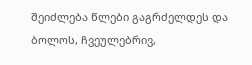შეიძლება წლები გაგრძელდეს და ბოლოს, ჩვეულებრივ,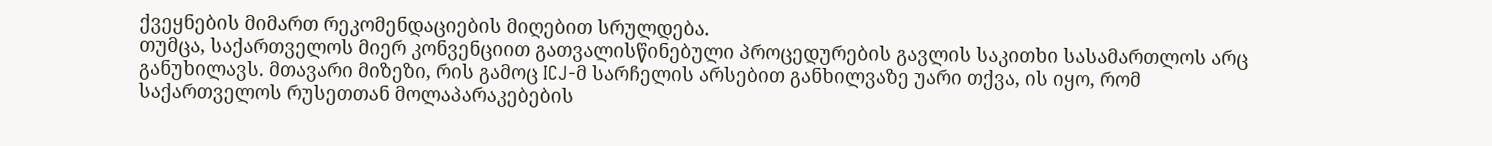ქვეყნების მიმართ რეკომენდაციების მიღებით სრულდება.
თუმცა, საქართველოს მიერ კონვენციით გათვალისწინებული პროცედურების გავლის საკითხი სასამართლოს არც განუხილავს. მთავარი მიზეზი, რის გამოც ICJ-მ სარჩელის არსებით განხილვაზე უარი თქვა, ის იყო, რომ საქართველოს რუსეთთან მოლაპარაკებების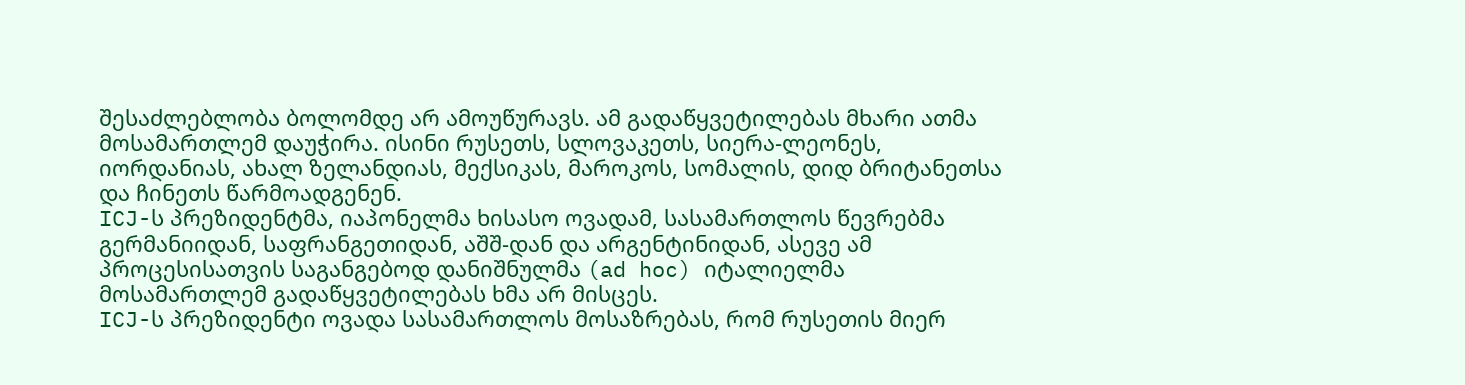შესაძლებლობა ბოლომდე არ ამოუწურავს. ამ გადაწყვეტილებას მხარი ათმა მოსამართლემ დაუჭირა. ისინი რუსეთს, სლოვაკეთს, სიერა-ლეონეს, იორდანიას, ახალ ზელანდიას, მექსიკას, მაროკოს, სომალის, დიდ ბრიტანეთსა და ჩინეთს წარმოადგენენ.
ICJ-ს პრეზიდენტმა, იაპონელმა ხისასო ოვადამ, სასამართლოს წევრებმა გერმანიიდან, საფრანგეთიდან, აშშ-დან და არგენტინიდან, ასევე ამ პროცესისათვის საგანგებოდ დანიშნულმა (ad hoc) იტალიელმა მოსამართლემ გადაწყვეტილებას ხმა არ მისცეს.
ICJ-ს პრეზიდენტი ოვადა სასამართლოს მოსაზრებას, რომ რუსეთის მიერ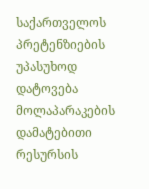საქართველოს პრეტენზიების უპასუხოდ დატოვება მოლაპარაკების დამატებითი რესურსის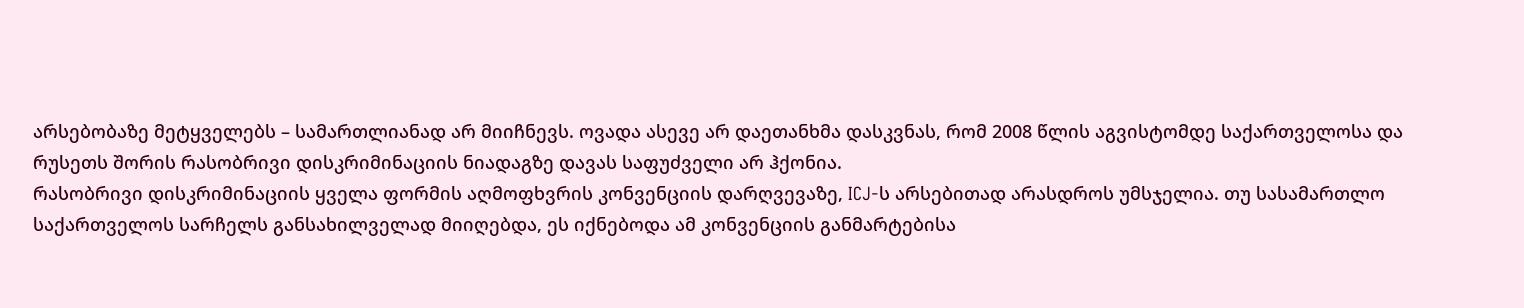არსებობაზე მეტყველებს – სამართლიანად არ მიიჩნევს. ოვადა ასევე არ დაეთანხმა დასკვნას, რომ 2008 წლის აგვისტომდე საქართველოსა და რუსეთს შორის რასობრივი დისკრიმინაციის ნიადაგზე დავას საფუძველი არ ჰქონია.
რასობრივი დისკრიმინაციის ყველა ფორმის აღმოფხვრის კონვენციის დარღვევაზე, ICJ-ს არსებითად არასდროს უმსჯელია. თუ სასამართლო საქართველოს სარჩელს განსახილველად მიიღებდა, ეს იქნებოდა ამ კონვენციის განმარტებისა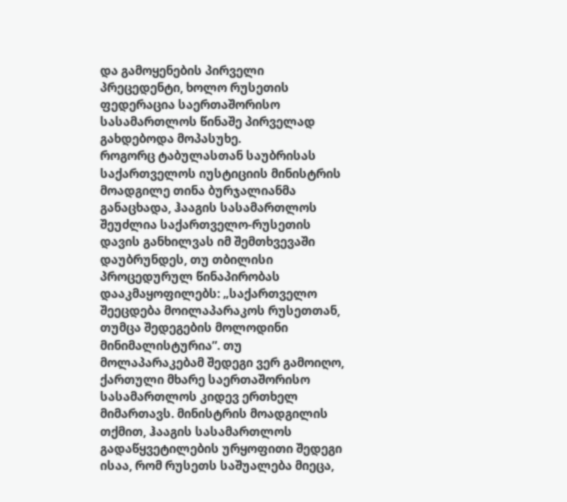და გამოყენების პირველი პრეცედენტი, ხოლო რუსეთის ფედერაცია საერთაშორისო სასამართლოს წინაშე პირველად გახდებოდა მოპასუხე.
როგორც ტაბულასთან საუბრისას საქართველოს იუსტიციის მინისტრის მოადგილე თინა ბურჯალიანმა განაცხადა, ჰააგის სასამართლოს შეუძლია საქართველო-რუსეთის დავის განხილვას იმ შემთხვევაში დაუბრუნდეს, თუ თბილისი პროცედურულ წინაპირობას დააკმაყოფილებს: „საქართველო შეეცდება მოილაპარაკოს რუსეთთან, თუმცა შედეგების მოლოდინი მინიმალისტურია”. თუ მოლაპარაკებამ შედეგი ვერ გამოიღო, ქართული მხარე საერთაშორისო სასამართლოს კიდევ ერთხელ მიმართავს. მინისტრის მოადგილის თქმით, ჰააგის სასამართლოს გადაწყვეტილების ურყოფითი შედეგი ისაა, რომ რუსეთს საშუალება მიეცა,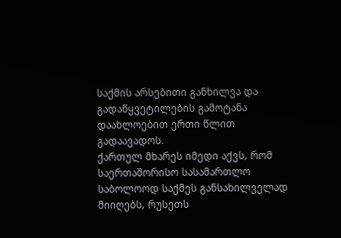საქმის არსებითი განხილვა და გადაწყვეტილების გამოტანა დაახლოებით ერთი წლით გადაავადოს.
ქართულ მხარეს იმედი აქვს, რომ საერთაშორისო სასამართლო საბოლოოდ საქმეს განსახილველად მიიღებს, რუსეთს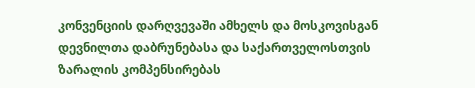კონვენციის დარღვევაში ამხელს და მოსკოვისგან დევნილთა დაბრუნებასა და საქართველოსთვის ზარალის კომპენსირებას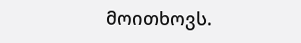მოითხოვს.